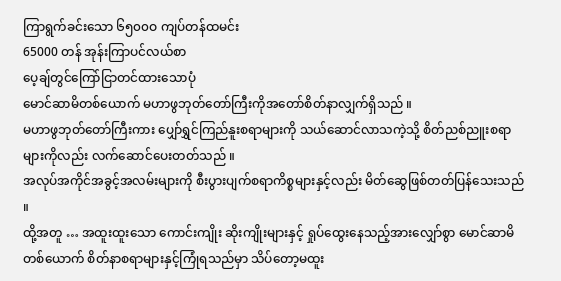ကြာရွက်ခင်းသော ၆၅၀၀ဝ ကျပ်တန်ထမင်း
65000 တန် အုန်းကြာပင်လယ်စာ
ပေ့ချ်တွင်ကြော်ငြာတင်ထားသောပုံ
မောင်ဆာမိတစ်ယောက် မဟာဖွဘုတ်တော်ကြီးကိုအတော်စိတ်နာလျှက်ရှိသည် ။
မဟာဖွဘုတ်တော်ကြီးကား ပျှော်ရွှင်ကြည်နူးစရာများကို သယ်ဆောင်လာသကဲ့သို့ စိတ်ညစ်ညူးစရာများကိုလည်း လက်ဆောင်ပေးတတ်သည် ။
အလုပ်အကိုင်အခွင့်အလမ်းများကို စီးပွားပျက်စရာကိစ္စများနှင့်လည်း မိတ်ဆွေဖြစ်တတ်ပြန်သေးသည် ။
ထို့အတူ … အထူးထူးသော ကောင်းကျိုး ဆိုးကျိုးများနှင့် ရှုပ်ထွေးနေသည့်အားလျှော်စွာ မောင်ဆာမိတစ်ယောက် စိတ်နာစရာများနှင့်ကြုံရသည်မှာ သိပ်တော့မထူး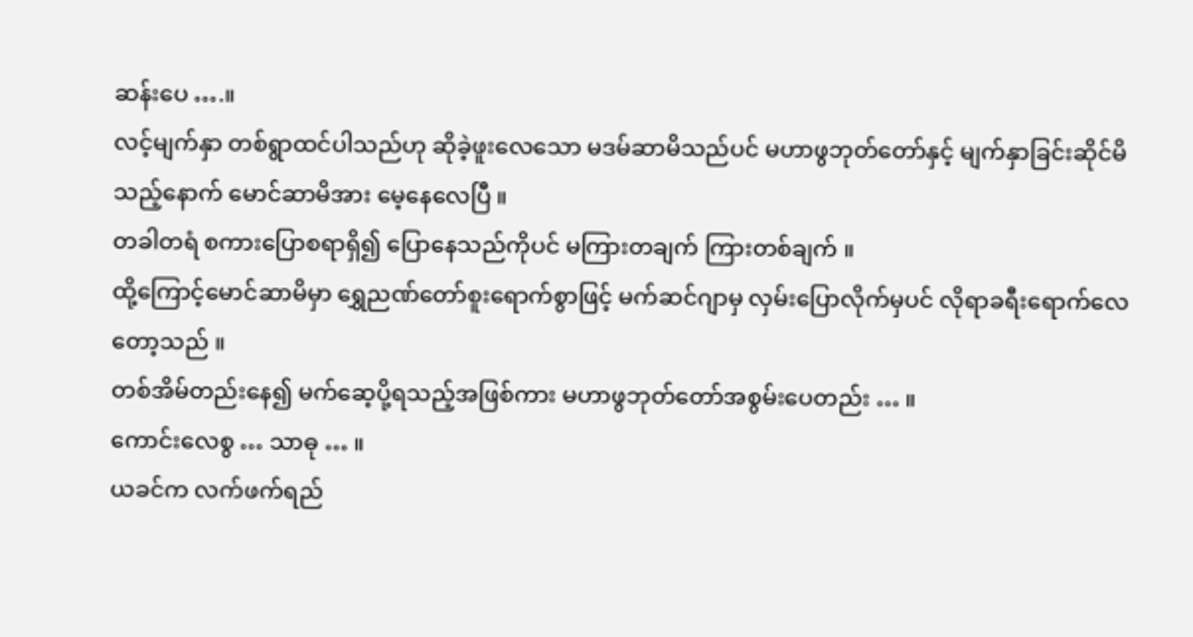ဆန်းပေ ….။
လင့်မျက်နှာ တစ်ရွာထင်ပါသည်ဟု ဆိုခဲ့ဖူးလေသော မဒမ်ဆာမိသည်ပင် မဟာဖွဘုတ်တော်နှင့် မျက်နှာခြင်းဆိုင်မိသည့်နောက် မောင်ဆာမိအား မေ့နေလေပြီ ။
တခါတရံ စကားပြောစရာရှိ၍ ပြောနေသည်ကိုပင် မကြားတချက် ကြားတစ်ချက် ။
ထို့ကြောင့်မောင်ဆာမိမှာ ရွှေညဏ်တော်စူးရောက်စွာဖြင့် မက်ဆင်ဂျာမှ လှမ်းပြောလိုက်မှပင် လိုရာခရီးရောက်လေတော့သည် ။
တစ်အိမ်တည်းနေ၍ မက်ဆေ့ပို့ရသည့်အဖြစ်ကား မဟာဖွဘုတ်တော်အစွမ်းပေတည်း … ။
ကောင်းလေစွ … သာဓု … ။
ယခင်က လက်ဖက်ရည်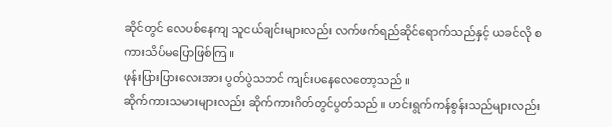ဆိုင်တွင် လေပစ်နေကျ သူငယ်ချင်းများလည်း လက်ဖက်ရည်ဆိုင်ရောက်သည်နှင့် ယခင်လို စကားသိပ်မပြောဖြစ်ကြ ။
ဖုန်းပြားပြားလေးအား ပွတ်ပွဲသဘင် ကျင်းပနေလေတော့သည် ။
ဆိုက်ကားသမားများလည်း ဆိုက်ကားဂိတ်တွင်ပွတ်သည် ။ ဟင်းရွက်ကန်စွန်းသည်များလည်း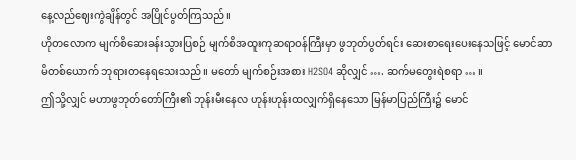နေ့လည်ဈေးကွဲချိန်တွင် အပြိုင်ပွတ်ကြသည် ။
ဟိုတလောက မျက်စိဆေးခန်းသွားပြစဉ် မျက်စိအထူးကုဆရာဝန်ကြီးမှာ ဖွဘုတ်ပွတ်ရင်း ဆေးစာရေးပေးနေသဖြင့် မောင်ဆာမိတစ်ယောက် ဘုရားတနေရသေးသည် ။ မတော် မျက်စဉ်းအစား H2SO4 ဆိုလျှင် …. ဆက်မတွေးရဲစရာ … ။
ဤသို့လျှင် မဟာဖွဘုတ်တော်ကြီး၏ ဘုန်းမီးနေလ ဟုန်းဟုန်းထလျှက်ရှိနေသော မြန်မာပြည်ကြီး၌ မောင်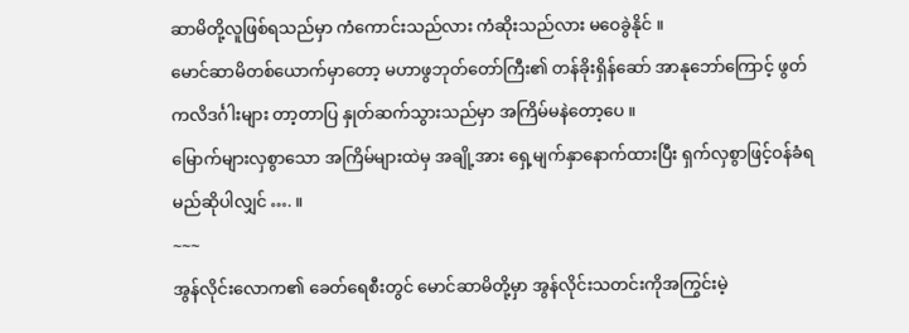ဆာမိတို့လူဖြစ်ရသည်မှာ ကံကောင်းသည်လား ကံဆိုးသည်လား မဝေခွဲနိုင် ။
မောင်ဆာမိတစ်ယောက်မှာတော့ မဟာဖွဘုတ်တော်ကြီး၏ တန်ခိုးရှိန်ဆော် အာနုဘော်ကြောင့် ဖွတ်ကလိဒင်္ဂါးများ တာ့တာပြ နှုတ်ဆက်သွားသည်မှာ အကြိမ်မနဲတော့ပေ ။
မြောက်များလှစွာသော အကြိမ်များထဲမှ အချို့အား ရှေ့မျက်နှာနောက်ထားပြီး ရှက်လှစွာဖြင့်ဝန်ခံရမည်ဆိုပါလျှင် …. ။
~~~
အွန်လိုင်းလောက၏ ခေတ်ရေစီးတွင် မောင်ဆာမိတို့မှာ အွန်လိုင်းသတင်းကိုအကြွင်းမဲ့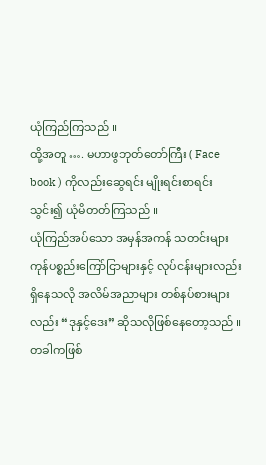ယုံကြည်ကြသည် ။
ထို့အတူ …. မဟာဖွဘုတ်တော်ကြီး ( Face book ) ကိုလည်းဆွေရင်း မျိုးရင်းစာရင်းသွင်း၍ ယုံမိတတ်ကြသည် ။
ယုံကြည်အပ်သော အမှန်အကန် သတင်းများ ကုန်ပစ္စည်းကြော်ငြာများနှင့် လုပ်ငန်းများလည်း ရှိနေသလို အလိမ်အညာများ တစ်နပ်စားများလည်း “ဒုနှင့်ဒေး” ဆိုသလိုဖြစ်နေတော့သည် ။
တခါကဖြစ်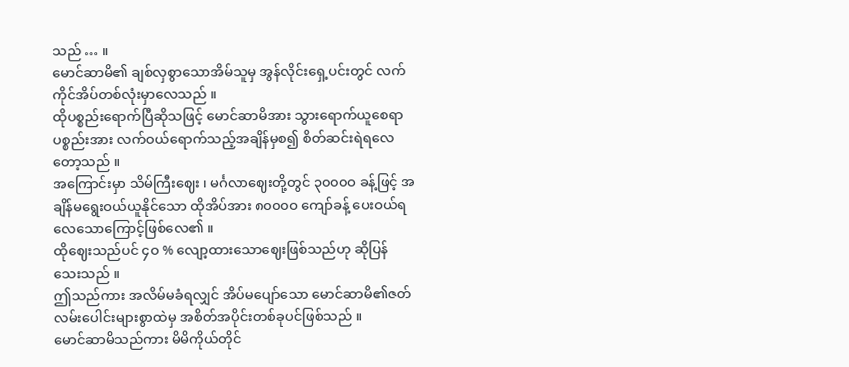သည် … ။
မောင်ဆာမိ၏ ချစ်လှစွာသောအိမ်သူမှ အွန်လိုင်းရှေ့ပင်းတွင် လက်ကိုင်အိပ်တစ်လုံးမှာလေသည် ။
ထိုပစ္စည်းရောက်ပြီဆိုသဖြင့် မောင်ဆာမိအား သွားရောက်ယူစေရာ ပစ္စည်းအား လက်ဝယ်ရောက်သည့်အချိန်မှစ၍ စိတ်ဆင်းရဲရလေတော့သည် ။
အကြောင်းမှာ သိမ်ကြီးဈေး ၊ မင်္ဂလာဈေးတို့တွင် ၃၀၀၀ဝ ခန့်ဖြင့် အချိန်မရွေးဝယ်ယူနိုင်သော ထိုအိပ်အား ၈၀၀၀ဝ ကျော်ခန့် ပေးဝယ်ရလေသောကြောင့်ဖြစ်လေ၏ ။
ထိုဈေးသည်ပင် ၄ဝ % လျော့ထားသောဈေးဖြစ်သည်ဟု ဆိုပြန်သေးသည် ။
ဤသည်ကား အလိမ်မခံရလျှင် အိပ်မပျော်သော မောင်ဆာမိ၏ဇတ်လမ်းပေါင်းများစွာထဲမှ အစိတ်အပိုင်းတစ်ခုပင်ဖြစ်သည် ။
မောင်ဆာမိသည်ကား မိမိကိုယ်တိုင်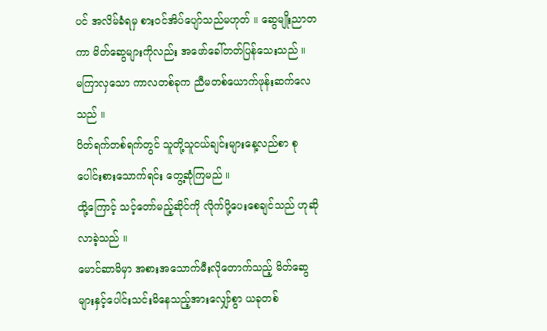ပင် အလိမ်ခံရမှ စားဝင်အိပ်ပျော်သည်မဟုတ် ။ ဆွေမျိုးညာတကာ မိတ်ဆွေများကိုလည်း အဖော်ခေါ်တတ်ပြန်သေးသည် ။
မကြာလှသော ကာလတစ်ခုက ညီမတစ်ယောက်ဖုန်းဆက်လေသည် ။
ပိတ်ရက်တစ်ရက်တွင် သူတို့သူငယ်ချင်းများနေ့လည်စာ စုပေါင်းစားသောက်ရင်း တွေ့ဆုံကြမည် ။
ထို့ကြောင့် သင့်တော်မည့်ဆိုင်ကို လိုက်ပို့ပေးစေချင်သည် ဟုဆိုလာခဲ့သည် ။
မောင်ဆာမိမှာ အစားအသောက်မီးလိုတောက်သည့် မိတ်ဆွေများနှင့်ပေါင်းသင်းမိနေသည့်အားလျှော်စွာ ယခုတစ်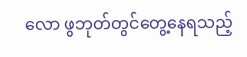လော ဖွဘုတ်တွင်တွေ့နေရသည့်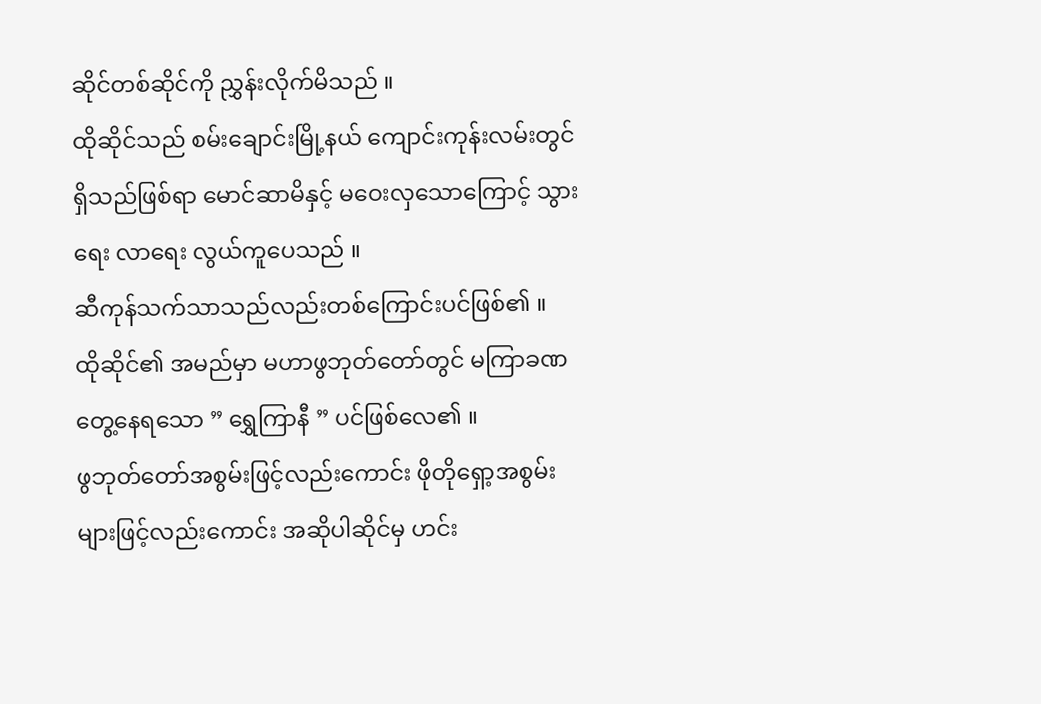ဆိုင်တစ်ဆိုင်ကို ညွှန်းလိုက်မိသည် ။
ထိုဆိုင်သည် စမ်းချောင်းမြို့နယ် ကျောင်းကုန်းလမ်းတွင်ရှိသည်ဖြစ်ရာ မောင်ဆာမိနှင့် မဝေးလှသောကြောင့် သွားရေး လာရေး လွယ်ကူပေသည် ။
ဆီကုန်သက်သာသည်လည်းတစ်ကြောင်းပင်ဖြစ်၏ ။
ထိုဆိုင်၏ အမည်မှာ မဟာဖွဘုတ်တော်တွင် မကြာခဏတွေ့နေရသော ” ရွှေကြာနီ ” ပင်ဖြစ်လေ၏ ။
ဖွဘုတ်တော်အစွမ်းဖြင့်လည်းကောင်း ဖိုတိုရှော့အစွမ်းများဖြင့်လည်းကောင်း အဆိုပါဆိုင်မှ ဟင်း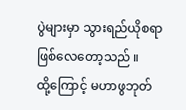ပွဲများမှာ သွားရည်ယိုစရာဖြစ်လေတော့သည် ။
ထို့ကြောင့် မဟာဖွဘုတ်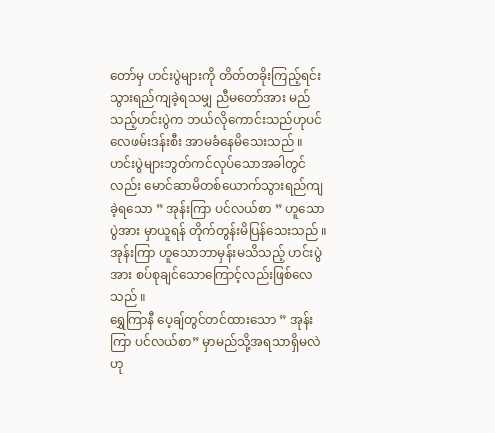တော်မှ ဟင်းပွဲများကို တိတ်တခိုးကြည့်ရင်း သွားရည်ကျခဲ့ရသမျှ ညီမတော်အား မည်သည့်ဟင်းပွဲက ဘယ်လိုကောင်းသည်ဟုပင် လေဖမ်းဒန်းစီး အာမခံနေမိသေးသည် ။
ဟင်းပွဲများဘွတ်ကင်လုပ်သောအခါတွင်လည်း မောင်ဆာမိတစ်ယောက်သွားရည်ကျခဲ့ရသော ” အုန်းကြာ ပင်လယ်စာ ” ဟူသောပွဲအား မှာယူရန် တိုက်တွန်းမိပြန်သေးသည် ။
အုန်းကြာ ဟူသောဘာမှန်းမသိသည့် ဟင်းပွဲအား စပ်စုချင်သောကြောင့်လည်းဖြစ်လေသည် ။
ရွှေကြာနီ ပေ့ချ်တွင်တင်ထားသော ” အုန်းကြာ ပင်လယ်စာ” မှာမည်သို့အရသာရှိမလဲဟု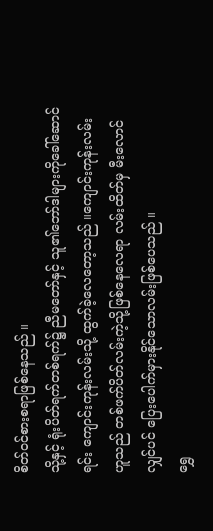စိတ်ဝင်စားစရာဖြစ်နေသည် ။
သို့နှင့် ရုံးပိတ်ရက်တစ်ရက်၌ ညီမတော်နှင့် သူ၏ဘော်ဒါများကိုခေါ်ဆောင်ရင်း ကျောင်းကုန်းလမ်းသို့ ထွက်ခဲ့လေတော့သည် ။ကျောင်းကုန်းလမ်းဟူသည် တစ်ဖက်ပိတ်လမ်းကဲ့သို့ဖြစ်နေလေရာ လမ်းထိတ်မှ မီးလောင်လျှင်ပင် ပြေးပေါက်မှားနိုင်သောလမ်းဖြစ်ပေသည် ။
ရွှေ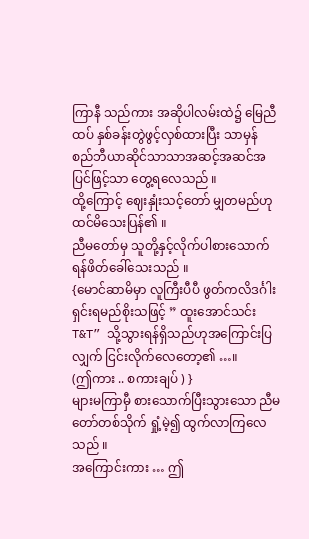ကြာနီ သည်ကား အဆိုပါလမ်းထဲ၌ မြေညီထပ် နှစ်ခန်းတွဲဖွင့်လှစ်ထားပြီး သာမှန် စည်ဘီယာဆိုင်သာသာအဆင့်အဆင်အပြင်ဖြင့်သာ တွေ့ရလေသည် ။
ထို့ကြောင့် ဈေးနှုံးသင့်တော် မျှတမည်ဟု ထင်မိသေးပြန်၏ ။
ညီမတော်မှ သူတို့နှင့်လိုက်ပါစားသောက်ရန်ဖိတ်ခေါ်သေးသည် ။
{မောင်ဆာမိမှာ လူကြီးပီပီ ဖွတ်ကလိဒင်္ဂါးရှင်းရမည်စိုးသဖြင့် ” ထူးအောင်သင်း T&T” သို့သွားရန်ရှိသည်ဟုအကြောင်းပြလျှက် ငြင်းလိုက်လေတော့၏ …။
(ဤကား .. စကားချပ် ) }
များမကြာမှီ စားသောက်ပြီးသွားသော ညီမတော်တစ်သိုက် ရှုံ့မဲ့၍ ထွက်လာကြလေသည် ။
အကြောင်းကား … ဤ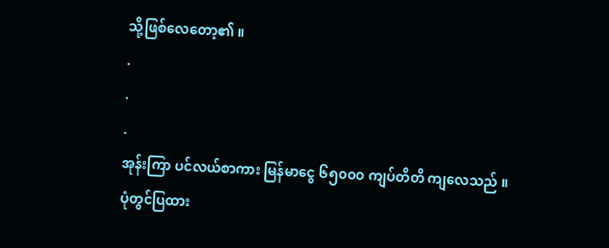သို့ဖြစ်လေတော့၏ ။
.
.
.
အုန်းကြာ ပင်လယ်စာကား မြန်မာငွေ ၆၅၀၀ဝ ကျပ်တိတိ ကျလေသည် ။
ပုံတွင်ပြထား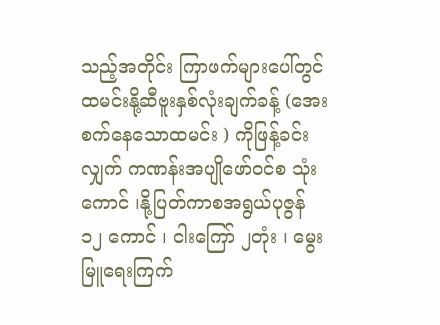သည့်အတိုင်း ကြာဖက်များပေါ်တွင် ထမင်းနို့ဆီဗူးနှစ်လုံးချက်ခန့် (အေးစက်နေသောထမင်း ) ကိုဖြန့်ခင်းလျှက် ကဏန်းအပျိုဖော်ဝင်စ သုံးကောင် ၊နို့ပြတ်ကာစအရွယ်ပုဇွန် ၁၂ ကောင် ၊ ငါးကြော် ၂တုံး ၊ မွေးမြူရေးကြက်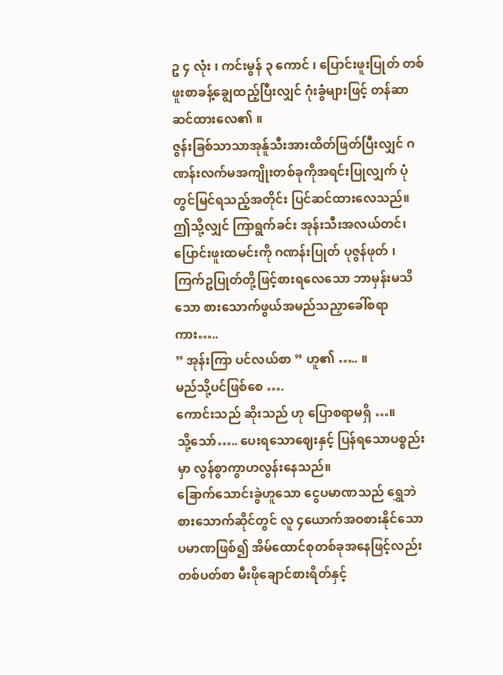ဥ ၄ လုံး ၊ ကင်းမွန် ၃ ကောင် ၊ ပြောင်းဖူးပြုတ် တစ်ဖူးစာခန့်ချွေထည့်ပြီးလျှင် ဂုံးခွံများဖြင့် တန်ဆာဆင်ထားလေ၏ ။
ဇွန်းခြစ်သာသာအုန်ူသီးအားထိတ်ဖြတ်ပြီးလျှင် ဂဏန်းလက်မအကျိုးတစ်ခုကိုအရင်းပြုလျှက် ပုံတွင်မြင်ရသည့်အတိုင်း ပြင်ဆင်ထားလေသည်။
ဤသို့လျှင် ကြာရွက်ခင်း အုန်းသီးအလယ်တင်၊ ပြောင်းဖူးထမင်းကို ဂဏန်းပြုတ် ပုဇွန်ဖုတ် ၊ ကြက်ဥပြုတ်တို့ဖြင့်စားရလေသော ဘာမှန်းမသိသော စားသောက်ဖွယ်အမည်သညှာခေါ်စရာကား…..
” အုန်းကြာ ပင်လယ်စာ ” ဟူ၏ ….. ။
မည်သို့ပင်ဖြစ်စေ ….
ကောင်းသည် ဆိုးသည် ဟု ပြောစရာမရှိ …။
သို့သော်….. ပေးရသောဈေးနှင့် ပြန်ရသောပစ္စည်းမှာ လွန်စွာကွာဟလွန်းနေသည်။
ခြောက်သောင်းခွဲဟူသော ငွေပမာဏသည် ရွှေဘဲစားသောက်ဆိုင်တွင် လူ ၄ယောက်အဝစားနိုင်သောပမာဏဖြစ်၍ အိမ်ထောင်စုတစ်ခုအနေဖြင့်လည်း တစ်ပတ်စာ မီးဖိုချောင်စားရိတ်နှင့်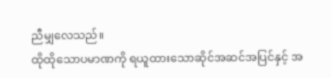ညီမျှလေသည်။
ထိုထိုသောပမာဏကို ရယူထားသောဆိုင်အဆင်အပြင်နှင့် အ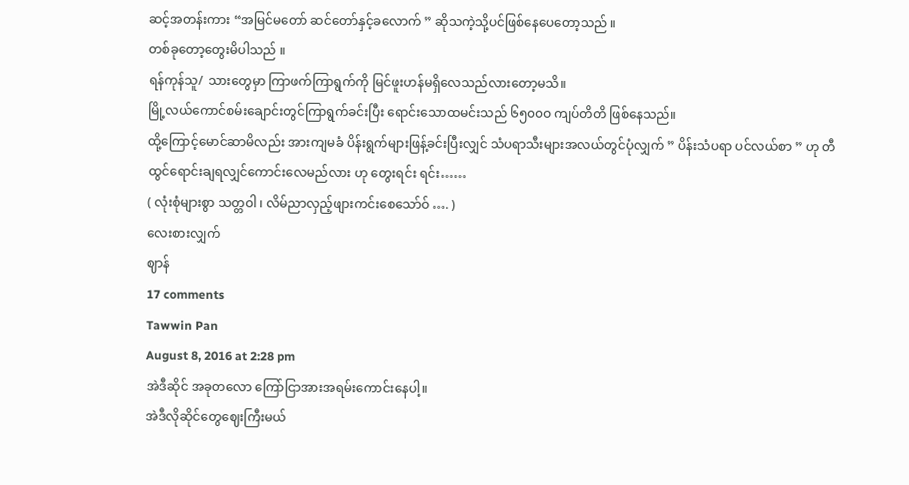ဆင့်အတန်းကား “အမြင်မတော် ဆင်တော်နှင့်ခလောက် ” ဆိုသကဲ့သို့ပင်ဖြစ်နေပေတော့သည် ။
တစ်ခုတော့တွေးမိပါသည် ။
ရန်ကုန်သူ/ သားတွေမှာ ကြာဖက်ကြာရွက်ကို မြင်ဖူးဟန်မရှိလေသည်လားတော့မသိ။
မြို့လယ်ကောင်စမ်းချောင်းတွင်ကြာရွက်ခင်းပြီး ရောင်းသောထမင်းသည် ၆၅၀၀ဝ ကျပ်တိတိ ဖြစ်နေသည်။
ထို့ကြောင့်မောင်ဆာမိလည်း အားကျမခံ ပိန်းရွက်များဖြန့်ခင်းပြီးလျှင် သံပရာသီးများအလယ်တွင်ပုံလျှက် ” ပိန်းသံပရာ ပင်လယ်စာ ” ဟု တီထွင်ရောင်းချရလျှင်ကောင်းလေမည်လား ဟု တွေးရင်း ရင်း……
( လုံးစုံများစွာ သတ္တဝါ ၊ လိမ်ညာလှည့်ဖျားကင်းစေသော်ဝ် …. )
လေးစားလျှက်
ဈာန်
17 comments
Tawwin Pan
August 8, 2016 at 2:28 pm
အဲဒီဆိုင် အခုတလော ကြော်ငြာအားအရမ်းကောင်းနေပါ့။
အဲဒီလိုဆိုင်တွေဈေးကြီးမယ်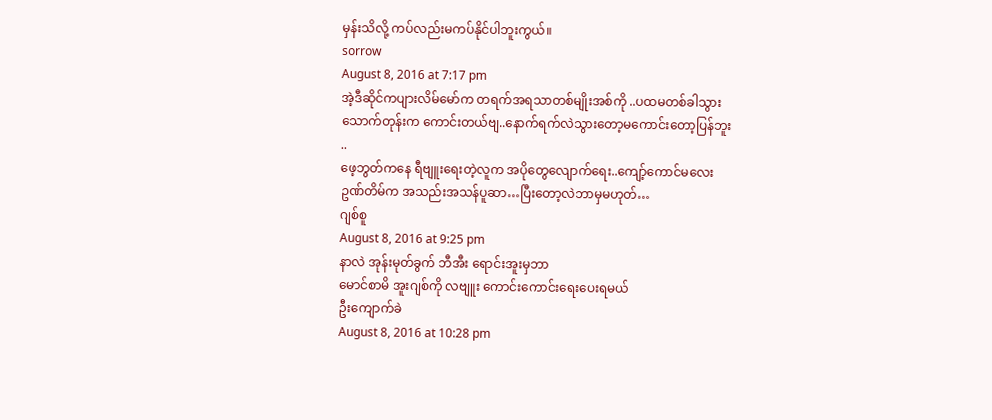မှန်းသိလို့ ကပ်လည်းမကပ်နိုင်ပါဘူးကွယ်။
sorrow
August 8, 2016 at 7:17 pm
အဲ့ဒီဆိုင်ကပျားလိမ်မော်က တရက်အရသာတစ်မျိုးအစ်ကို ..ပထမတစ်ခါသွားသောက်တုန်းက ကောင်းတယ်ဗျ..နောက်ရက်လဲသွားတော့မကောင်းတော့ပြန်ဘူး ..
ဖေ့ဘွတ်ကနေ ရီဗျူးရေးတဲ့လူက အပိုတွေလျောက်ရေး..ကျော့်ကောင်မလေးဥဏ်တိမ်က အသည်းအသန်ပူဆာ…ပြီးတော့လဲဘာမှမဟုတ်…
ဂျစ်စူ
August 8, 2016 at 9:25 pm
နာလဲ အုန်းမုတ်ခွက် ဘီအီး ရောင်းအူးမှဘာ
မောင်စာမိ အူးဂျစ်ကို လဗျူး ကောင်းကောင်းရေးပေးရမယ်
ဦးကျောက်ခဲ
August 8, 2016 at 10:28 pm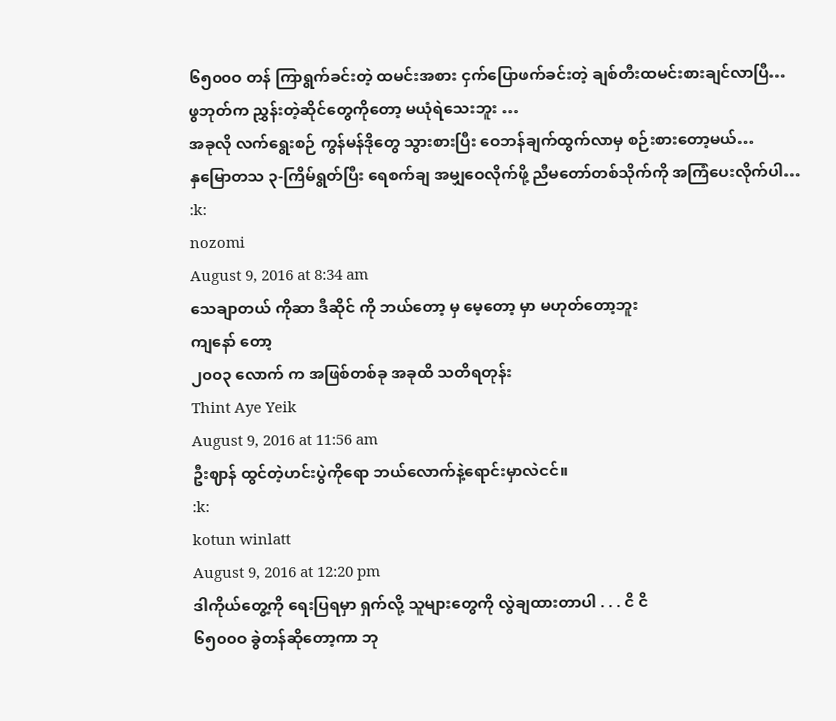၆၅၀၀ဝ တန် ကြာရွက်ခင်းတဲ့ ထမင်းအစား ငှက်ပြောဖက်ခင်းတဲ့ ချစ်တီးထမင်းစားချင်လာပြီ…
ဖွဘုတ်က ညွှန်းတဲ့ဆိုင်တွေကိုတော့ မယုံရဲသေးဘူး …
အခုလို လက်ရွေးစဉ် ကွန်မန်ဒိုတွေ သွားစားပြီး ဝေဘန်ချက်ထွက်လာမှ စဉ်းစားတော့မယ်…
နှမြောတသ ၃-ကြိမ်ရွတ်ပြီး ရေစက်ချ အမျှဝေလိုက်ဖို့ ညီမတော်တစ်သိုက်ကို အကြံပေးလိုက်ပါ…
:k:
nozomi
August 9, 2016 at 8:34 am
သေချာတယ် ကိုဆာ ဒီဆိုင် ကို ဘယ်တော့ မှ မေ့တော့ မှာ မဟုတ်တော့ဘူး
ကျနော် တော့
၂၀၀၃ လောက် က အဖြစ်တစ်ခု အခုထိ သတိရတုန်း
Thint Aye Yeik
August 9, 2016 at 11:56 am
ဦးဈာန် ထွင်တဲ့ဟင်းပွဲကိုရော ဘယ်လောက်နဲ့ရောင်းမှာလဲငင်။
:k:
kotun winlatt
August 9, 2016 at 12:20 pm
ဒါကိုယ်တွေ့ကို ရေးပြရမှာ ရှက်လို့ သူများတွေကို လွဲချထားတာပါ . . . ငိ ငိ
၆၅၀၀ဝ ခွဲတန်ဆိုတော့ကာ ဘု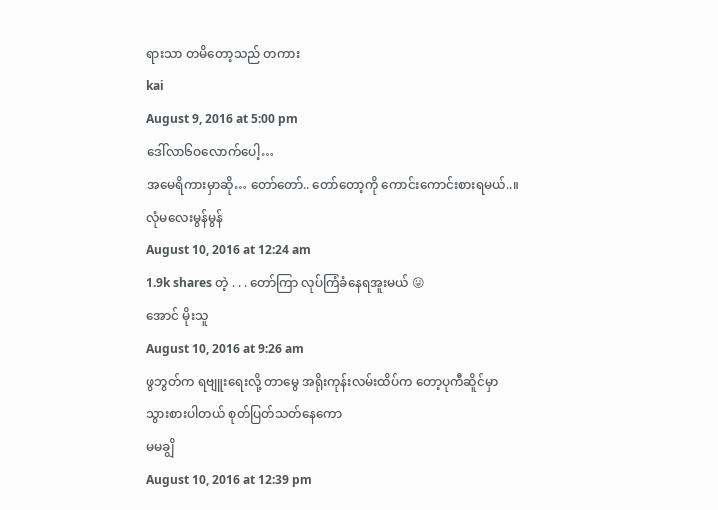ရားသာ တမိတော့သည် တကား
kai
August 9, 2016 at 5:00 pm
ဒေါ်လာ၆ဝလောက်ပေါ့…
အမေရိကားမှာဆို… တော်တော်.. တော်တော့ကို ကောင်းကောင်းစားရမယ်..။
လုံမလေးမွန်မွန်
August 10, 2016 at 12:24 am
1.9k shares တဲ့ . . . တော်ကြာ လုပ်ကြံခံနေရအူးမယ် 😛
အောင် မိုးသူ
August 10, 2016 at 9:26 am
ဖွဘွတ်က ရဗျူးရေးလို့ တာမွေ အရိုးကုန်းလမ်းထိပ်က တော့ပုကီဆိူင်မှာ သွားစားပါတယ် စုတ်ပြတ်သတ်နေကော
မမချွိ
August 10, 2016 at 12:39 pm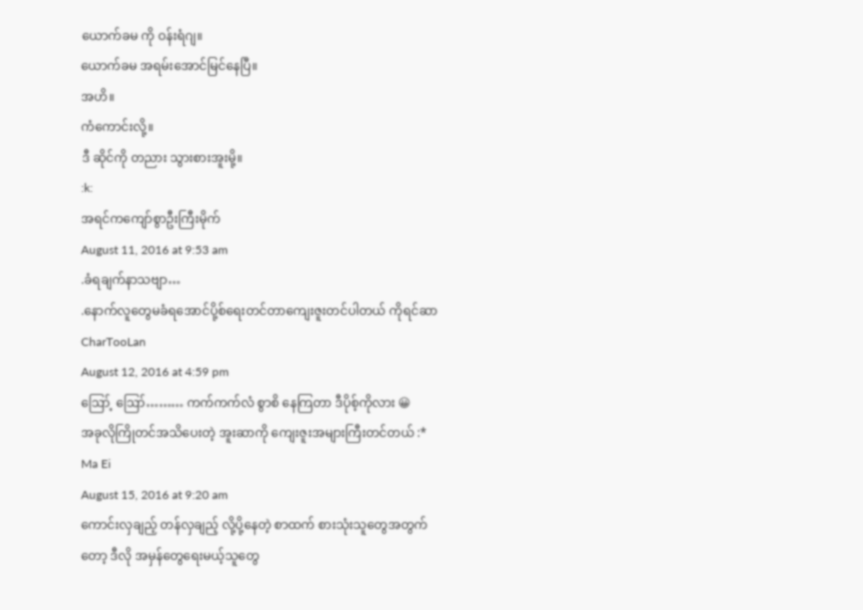ယောက်ခမ ကို ဝန်းရံဂျ။
ယောက်ခမ အရမ်းအောင်မြင်နေပြီ။
အဟိ။
ကံကောင်းလို့။
ဒီ ဆိုင်ကို တညား သွားစားအူးမို့။
:k:
အရင်ကကျော်စွာဦးကြီးမိုက်
August 11, 2016 at 9:53 am
.ခံရချက်နာသဗျာ…
.နောက်လူတွေမခံရအောင်ပို့စ်ရေးတင်တာကျေးဇူးတင်ပါတယ် ကိုရင်ဆာ
CharTooLan
August 12, 2016 at 4:59 pm
ဪ့ ဪ……… ကက်ကက်လံ စွာစိ နေကြတာ ဒီပိုစ့်ကိုလား 😀
အခုလိုကြိုတင်အသိပေးတဲ့ အူးဆာကို ကျေးဇူးအများကြီးတင်တယ် :*
Ma Ei
August 15, 2016 at 9:20 am
ကောင်းလှချည့် တန်လှချည့် လို့ပို့နေတဲ့ စာထက် စားသုံးသူတွေအတွက်တော့ ဒီလို အမှန်တွေရေးမယ့်သူတွေ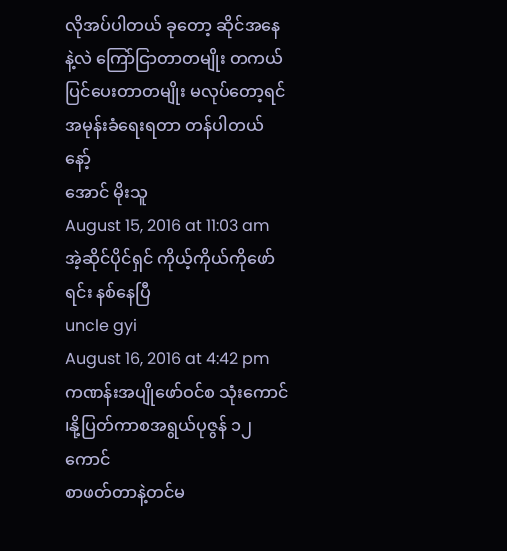လိုအပ်ပါတယ် ခုတော့ ဆိုင်အနေနဲ့လဲ ကြော်ငြာတာတမျိုး တကယ်ပြင်ပေးတာတမျိုး မလုပ်တော့ရင် အမုန်းခံရေးရတာ တန်ပါတယ်နော့်
အောင် မိုးသူ
August 15, 2016 at 11:03 am
အဲ့ဆိုင်ပိုင်ရှင် ကိုယ့်ကိုယ်ကိုဖော်ရင်း နစ်နေပြီ
uncle gyi
August 16, 2016 at 4:42 pm
ကဏန်းအပျိုဖော်ဝင်စ သုံးကောင် ၊နို့ပြတ်ကာစအရွယ်ပုဇွန် ၁၂ ကောင်
စာဖတ်တာနဲ့တင်မ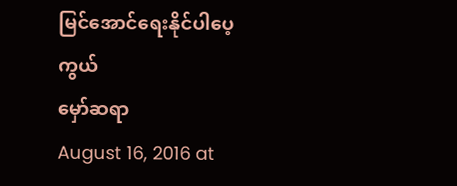မြင်အောင်ရေးနိုင်ပါပေ့ကွယ်
မှော်ဆရာ
August 16, 2016 at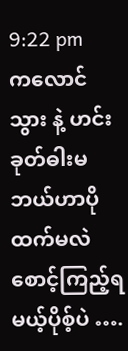9:22 pm
ကလောင်သွား နဲ့ ဟင်းခုတ်ဓါးမ ဘယ်ဟာပိုထက်မလဲ စောင့်ကြည့်ရမယ့်ပိုစ့်ပဲ ….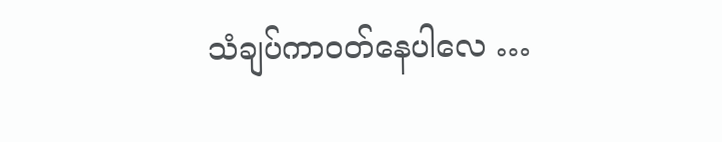သံချပ်ကာဝတ်နေပါလေ …